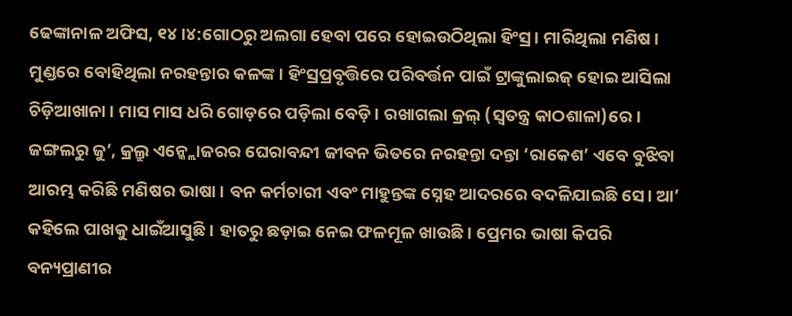ଢେଙ୍କାନାଳ ଅଫିସ, ୧୪।୪:ଗୋଠରୁ ଅଲଗା ହେବା ପରେ ହୋଇଉଠିଥିଲା ହିଂସ୍ର। ମାରିଥିଲା ମଣିଷ। ମୁଣ୍ଡରେ ବୋହିଥିଲା ନରହନ୍ତାର କଳଙ୍କ। ହିଂସ୍ରପ୍ରବୃତ୍ତିରେ ପରିବର୍ତ୍ତନ ପାଇଁ ଟ୍ରାଙ୍କୁଲାଇଜ୍ ହୋଇ ଆସିଲା ଚିଡ଼ିଆଖାନା। ମାସ ମାସ ଧରି ଗୋଡ଼ରେ ପଡ଼ିଲା ବେଡ଼ି। ରଖାଗଲା କ୍ରଲ୍ (ସ୍ବତନ୍ତ୍ର କାଠଶାଳା)ରେ। ଜଙ୍ଗଲରୁ ଜୁ’, କ୍ରଲ୍ରୁ ଏନ୍କ୍ଲୋଜରର ଘେରାବନ୍ଦୀ ଜୀବନ ଭିତରେ ନରହନ୍ତା ଦନ୍ତା ‘ରାକେଶ’ ଏବେ ବୁଝିବା ଆରମ୍ଭ କରିଛି ମଣିଷର ଭାଷା। ବନ କର୍ମଚାରୀ ଏବଂ ମାହୁନ୍ତଙ୍କ ସ୍ନେହ ଆଦରରେ ବଦଳିଯାଇଛି ସେ। ଆ’ କହିଲେ ପାଖକୁ ଧାଇଁଆସୁଛି। ହାତରୁ ଛଡ଼ାଇ ନେଇ ଫଳମୂଳ ଖାଉଛି। ପ୍ରେମର ଭାଷା କିପରି ବନ୍ୟପ୍ରାଣୀର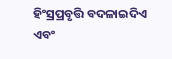ହିଂସ୍ରପ୍ରବୃତ୍ତି ବଦଳାଇଦିଏ ଏବଂ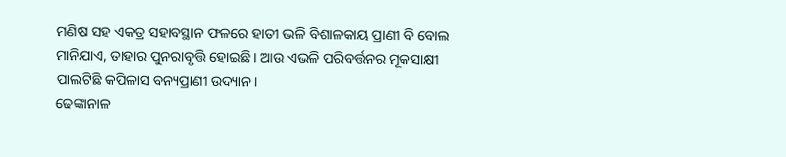ମଣିଷ ସହ ଏକତ୍ର ସହାବସ୍ଥାନ ଫଳରେ ହାତୀ ଭଳି ବିଶାଳକାୟ ପ୍ରାଣୀ ବି ବୋଲ ମାନିଯାଏ, ତାହାର ପୁନରାବୃତ୍ତି ହୋଇଛି। ଆଉ ଏଭଳି ପରିବର୍ତ୍ତନର ମୂକସାକ୍ଷୀ ପାଲଟିଛି କପିଳାସ ବନ୍ୟପ୍ରାଣୀ ଉଦ୍ୟାନ।
ଢେଙ୍କାନାଳ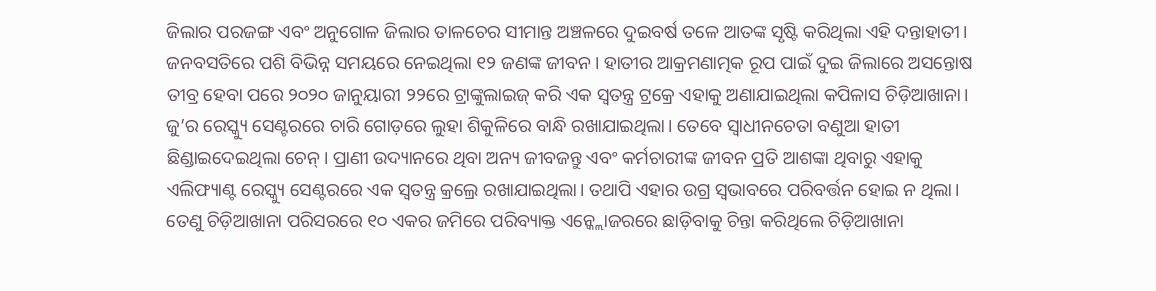ଜିଲାର ପରଜଙ୍ଗ ଏବଂ ଅନୁଗୋଳ ଜିଲାର ତାଳଚେର ସୀମାନ୍ତ ଅଞ୍ଚଳରେ ଦୁଇବର୍ଷ ତଳେ ଆତଙ୍କ ସୃଷ୍ଟି କରିଥିଲା ଏହି ଦନ୍ତାହାତୀ। ଜନବସତିରେ ପଶି ବିଭିନ୍ନ ସମୟରେ ନେଇଥିଲା ୧୨ ଜଣଙ୍କ ଜୀବନ। ହାତୀର ଆକ୍ରମଣାତ୍ମକ ରୂପ ପାଇଁ ଦୁଇ ଜିଲାରେ ଅସନ୍ତୋଷ ତୀବ୍ର ହେବା ପରେ ୨୦୨୦ ଜାନୁୟାରୀ ୨୨ରେ ଟ୍ରାଙ୍କୁଲାଇଜ୍ କରି ଏକ ସ୍ବତନ୍ତ୍ର ଟ୍ରକ୍ରେ ଏହାକୁ ଅଣାଯାଇଥିଲା କପିଳାସ ଚିଡ଼ିଆଖାନା। ଜୁ’ର ରେସ୍କ୍ୟୁ ସେଣ୍ଟରରେ ଚାରି ଗୋଡ଼ରେ ଲୁହା ଶିକୁଳିରେ ବାନ୍ଧି ରଖାଯାଇଥିଲା। ତେବେ ସ୍ବାଧୀନଚେତା ବଣୁଆ ହାତୀ ଛିଣ୍ଡାଇଦେଇଥିଲା ଚେନ୍। ପ୍ରାଣୀ ଉଦ୍ୟାନରେ ଥିବା ଅନ୍ୟ ଜୀବଜନ୍ତୁ ଏବଂ କର୍ମଚାରୀଙ୍କ ଜୀବନ ପ୍ରତି ଆଶଙ୍କା ଥିବାରୁ ଏହାକୁ ଏଲିଫ୍ୟାଣ୍ଟ ରେସ୍କ୍ୟୁ ସେଣ୍ଟରରେ ଏକ ସ୍ବତନ୍ତ୍ର କ୍ରଲ୍ରେ ରଖାଯାଇଥିଲା। ତଥାପି ଏହାର ଉଗ୍ର ସ୍ବଭାବରେ ପରିବର୍ତ୍ତନ ହୋଇ ନ ଥିଲା। ତେଣୁ ଚିଡ଼ିଆଖାନା ପରିସରରେ ୧୦ ଏକର ଜମିରେ ପରିବ୍ୟାକ୍ତ ଏନ୍କ୍ଲୋଜରରେ ଛାଡ଼ିବାକୁ ଚିନ୍ତା କରିଥିଲେ ଚିଡ଼ିଆଖାନା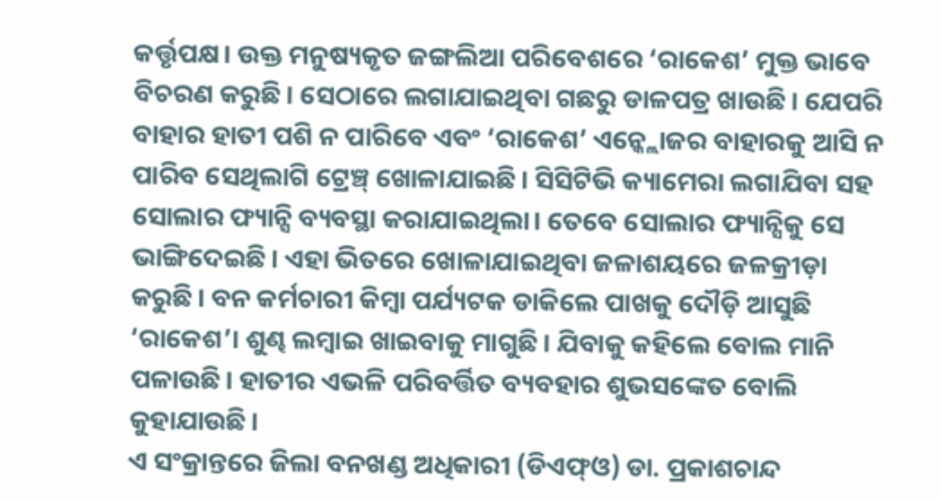କର୍ତ୍ତୃପକ୍ଷ। ଉକ୍ତ ମନୁଷ୍ୟକୃତ ଜଙ୍ଗଲିଆ ପରିବେଶରେ ‘ରାକେଶ’ ମୁକ୍ତ ଭାବେ ବିଚରଣ କରୁଛି। ସେଠାରେ ଲଗାଯାଇଥିବା ଗଛରୁ ଡାଳପତ୍ର ଖାଉଛି। ଯେପରି ବାହାର ହାତୀ ପଶି ନ ପାରିବେ ଏବଂ ‘ରାକେଶ’ ଏନ୍କ୍ଲୋଜର ବାହାରକୁ ଆସି ନ ପାରିବ ସେଥିଲାଗି ଟ୍ରେଞ୍ଚ୍ ଖୋଳାଯାଇଛି। ସିସିଟିଭି କ୍ୟାମେରା ଲଗାଯିବା ସହ ସୋଲାର ଫ୍ୟାନ୍ସି ବ୍ୟବସ୍ଥା କରାଯାଇଥିଲା। ତେବେ ସୋଲାର ଫ୍ୟାନ୍ସିକୁ ସେ ଭାଙ୍ଗିଦେଇଛି। ଏହା ଭିତରେ ଖୋଳାଯାଇଥିବା ଜଳାଶୟରେ ଜଳକ୍ରୀଡ଼ା କରୁଛି। ବନ କର୍ମଚାରୀ କିମ୍ବା ପର୍ଯ୍ୟଟକ ଡାକିଲେ ପାଖକୁ ଦୌଡ଼ି ଆସୁଛି ‘ରାକେଶ’। ଶୁଣ୍ଢ ଲମ୍ବାଇ ଖାଇବାକୁ ମାଗୁଛି। ଯିବାକୁ କହିଲେ ବୋଲ ମାନି ପଳାଉଛି। ହାତୀର ଏଭଳି ପରିବର୍ତ୍ତିତ ବ୍ୟବହାର ଶୁଭସଙ୍କେତ ବୋଲି କୁହାଯାଉଛି।
ଏ ସଂକ୍ରାନ୍ତରେ ଜିଲା ବନଖଣ୍ଡ ଅଧିକାରୀ (ଡିଏଫ୍ଓ) ଡା. ପ୍ରକାଶଚାନ୍ଦ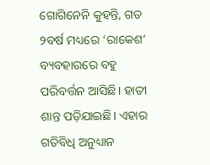ଗୋଗିନେନି କୁହନ୍ତି, ଗତ ୨ବର୍ଷ ମଧ୍ୟରେ ‘ରାକେଶ’ ବ୍ୟବହାରରେ ବହୁ ପରିବର୍ତ୍ତନ ଆସିଛି। ହାତୀ ଶାନ୍ତ ପଡ଼ିଯାଇଛି। ଏହାର ଗତିବିଧି ଅନୁଧ୍ୟାନ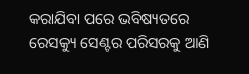କରାଯିବା ପରେ ଭବିଷ୍ୟତରେ ରେସକ୍ୟୁ ସେଣ୍ଟର ପରିସରକୁ ଆଣି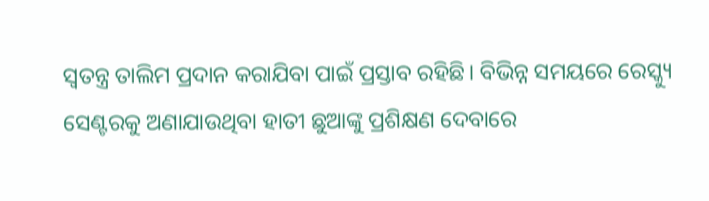ସ୍ବତନ୍ତ୍ର ତାଲିମ ପ୍ରଦାନ କରାଯିବା ପାଇଁ ପ୍ରସ୍ତାବ ରହିଛି। ବିଭିନ୍ନ ସମୟରେ ରେସ୍କ୍ୟୁ ସେଣ୍ଟରକୁ ଅଣାଯାଉଥିବା ହାତୀ ଛୁଆଙ୍କୁ ପ୍ରଶିକ୍ଷଣ ଦେବାରେ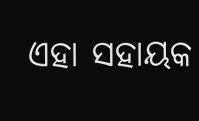ଏହା ସହାୟକ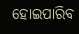ହୋଇପାରିବ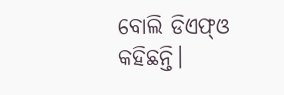ବୋଲି ଡିଏଫ୍ଓ କହିଛନ୍ତି।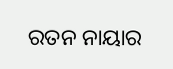ରତନ ନାୟାର